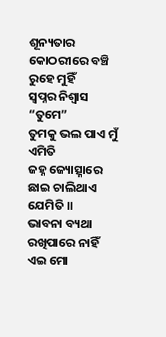ଶୂନ୍ୟତାର କୋଠରୀରେ ବଞ୍ଚି ରୁହେ ମୁହିଁ
ସ୍ଵପ୍ନର ନିଶ୍ଵାସ “ତୁମେ”
ତୁମକୁ ଭଲ ପାଏ ମୁଁ ଏମିତି
ଜହ୍ନ ଜ୍ୟୋତ୍ସ୍ନାରେ ଛାଇ ଚାଲିଥାଏ ଯେମିତି ॥
ଭାବନା ବ୍ୟଥା ରଖିପାରେ ନାହିଁ
ଏଇ ମୋ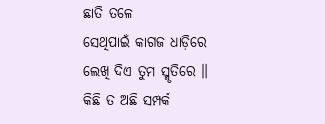ଛାତି ତଳେ
ସେଥିପାଇଁ କାଗଜ ଧାଡ଼ିରେ
ଲେଖି ଦିଏ ତୁମ ସ୍ମୃତିରେ ॥
କିଛି ତ ଅଛି ସମ୍ପର୍କ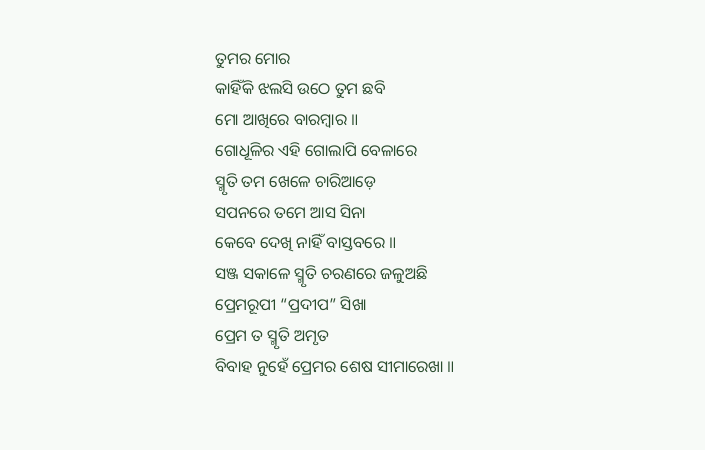ତୁମର ମୋର
କାହିଁକି ଝଲସି ଉଠେ ତୁମ ଛବି
ମୋ ଆଖିରେ ବାରମ୍ବାର ॥
ଗୋଧୂଳିର ଏହି ଗୋଲାପି ବେଳାରେ
ସ୍ମୃତି ତମ ଖେଳେ ଚାରିଆଡ଼େ
ସପନରେ ତମେ ଆସ ସିନା
କେବେ ଦେଖି ନାହିଁ ବାସ୍ତବରେ ॥
ସଞ୍ଜ ସକାଳେ ସ୍ମୃତି ଚରଣରେ ଜଳୁଅଛି
ପ୍ରେମରୂପୀ “ପ୍ରଦୀପ” ସିଖା
ପ୍ରେମ ତ ସ୍ମୃତି ଅମୃତ
ବିବାହ ନୁହେଁ ପ୍ରେମର ଶେଷ ସୀମାରେଖା ॥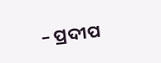– ପ୍ରଦୀପ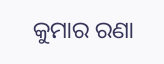କୁମାର ରଣା